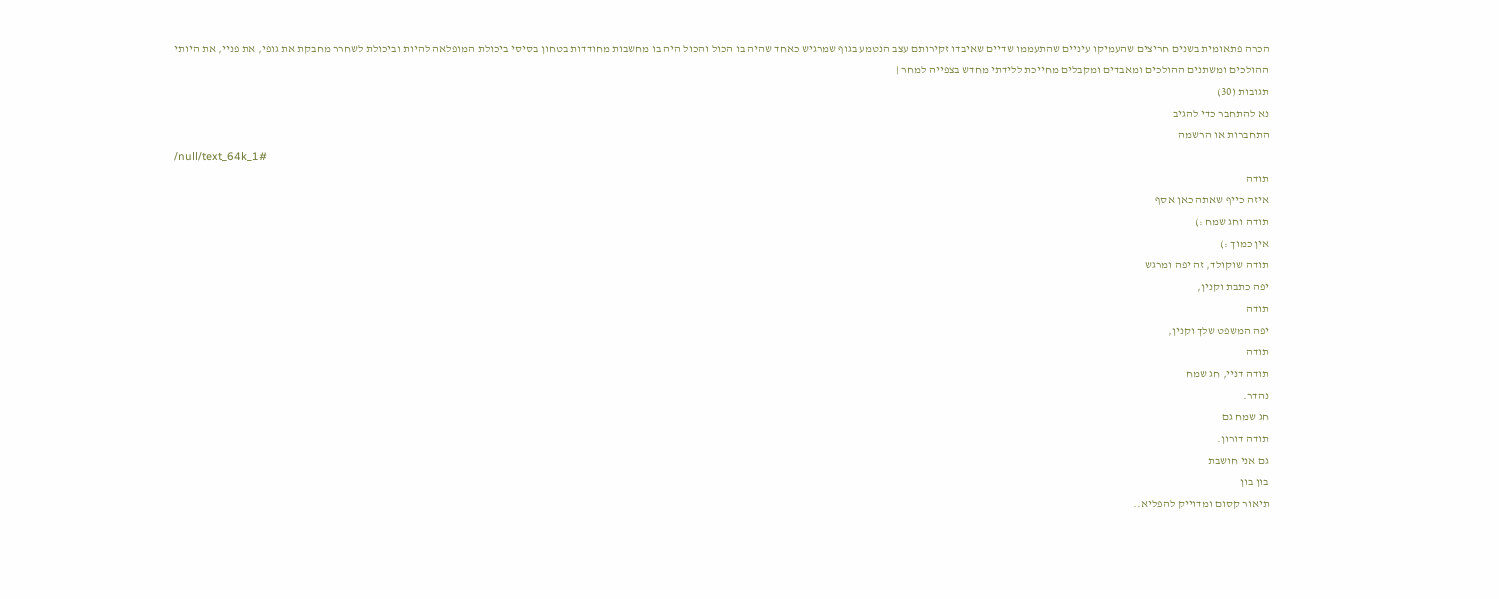הכרה פתאומית בשנים חריצים שהעמיקו עיניים שהתעממו שדיים שאיבדו זקירותם עצב הנטמע בגוף שמרגיש כאחד שהיה בו הכול והכול היה בו מחשבות מחודדות בטחון בסיסי ביכולת המופלאה להיות וביכולת לשחרר מחבקת את גופי, את פניי, את היותי ההולכים ומשתנים ההולכים ומאבדים ומקבלים מחייכת ללידתי מחדש בצפייה למחר |
תגובות (30)
נא להתחבר כדי להגיב
התחברות או הרשמה
/null/text_64k_1#
תודה
איזה כייף שאתה כאן אסף
תודה וחג שמח :)
אין כמוך :)
תודה שוקולד, זה יפה ומרגש
יפה כתבת וקנין,
תודה
יפה המשפט שלך וקנין,
תודה
תודה דניי, חג שמח
נהדר.
חג שמח גם
תודה דורון.
גם אני חושבת
בון בון
תיאור קסום ומדוייק להפליא..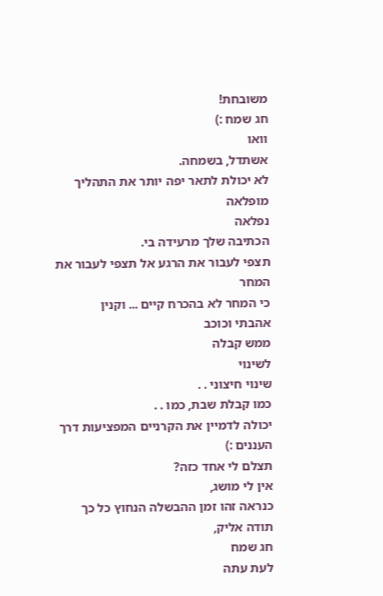משובחת!
חג שמח :)
וואו
אשתדל, בשמחה.
לא יכולת לתאר יפה יותר את התהליך
מופלאה
נפלאה
הכתיבה שלך מרעידה בי.
תצפי לעבור את הרגע אל תצפי לעבור את המחר
כי המחר לא בהכרח קיים ... וקנין
אהבתי וכוכב
ממש קבלה
לשינוי
שינוי חיצוני . .
כמו קבלת שבת, כמו . .
יכולה לדמיין את הקרניים המפציעות דרך העננים :)
תצלם לי אחד כזה?
אין לי מושג,
כנראה זהו זמן ההבשלה הנחוץ כל כך
תודה אליק,
חג שמח
לעת עתה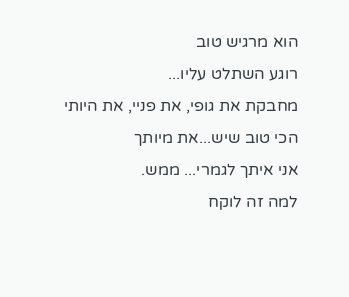הוא מרגיש טוב
רוגע השתלט עליו...
מחבקת את גופי, את פניי, את היותי
הכי טוב שיש...את מיותך
אני איתך לגמרי... ממש.
למה זה לוקח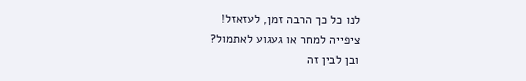לנו כל כך הרבה זמן, לעזאזל!
ציפייה למחר או געגוע לאתמול?
ובן לבין זה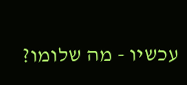עכשיו - מה שלומו?